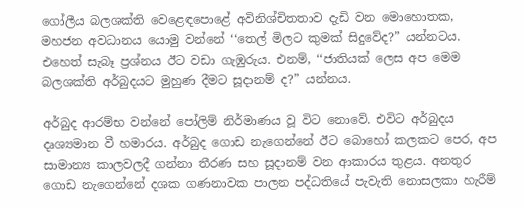ගෝලීය බලශක්ති වෙළෙඳපොළේ අවිනිශ්චිතතාව දැඩි වන මොහොතක, මහජන අවධානය යොමු වන්නේ ‘‘තෙල් මිලට කුමක් සිදුවේද?” යන්නටය. එහෙත් සැබෑ ප්‍රශ්නය ඊට වඩා ගැඹුරුය. එනම්, ‘‘ජාතියක් ලෙස අප මෙම බලශක්ති අර්බුදයට මුහුණ දීමට සූදානම් ද?” යන්නය.

අර්බුද ආරම්භ වන්නේ පෝලිම් නිර්මාණය වූ විට නොවේ. එවිට අර්බුදය දෘශ්‍යමාන වී හමාරය. අර්බුද ගොඩ නැගෙන්නේ ඊට බොහෝ කලකට පෙර, අප සාමාන්‍ය කාලවලදී ගන්නා තීරණ සහ සූදානම් වන ආකාරය තුළය. අනතුර ගොඩ නැගෙන්නේ දශක ගණනාවක පාලන පද්ධතියේ පැවැති නොසලකා හැරීම්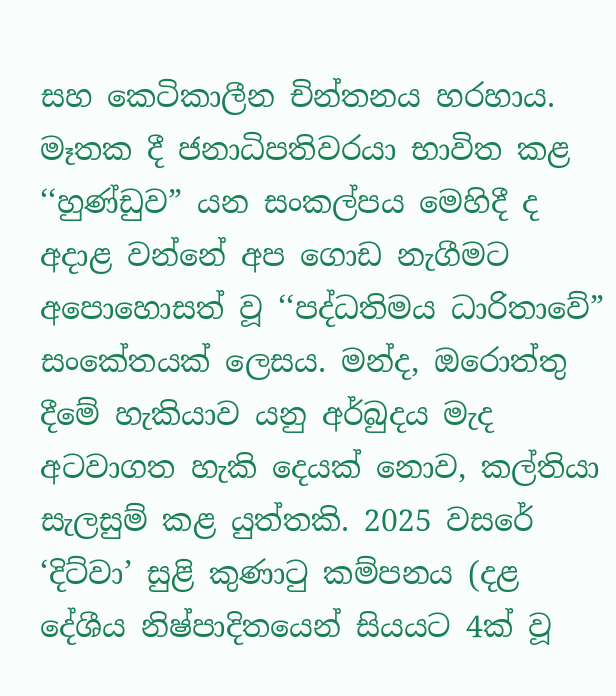සහ කෙටිකාලීන චින්තනය හරහාය. මෑතක දී ජනාධිපතිවරයා භාවිත කළ ‘‘හුණ්ඩුව” යන සංකල්පය මෙහිදී ද අදාළ වන්නේ අප ගොඩ නැගීමට අපොහොසත් වූ ‘‘පද්ධතිමය ධාරිතාවේ” සංකේතයක් ලෙසය. මන්ද, ඔරොත්තු දීමේ හැකියාව යනු අර්බුදය මැද අටවාගත හැකි දෙයක් නොව, කල්තියා සැලසුම් කළ යුත්තකි. 2025 වසරේ ‘දිට්වා’ සුළි කුණාටු කම්පනය (දළ දේශීය නිෂ්පාදිතයෙන් සියයට 4ක් වූ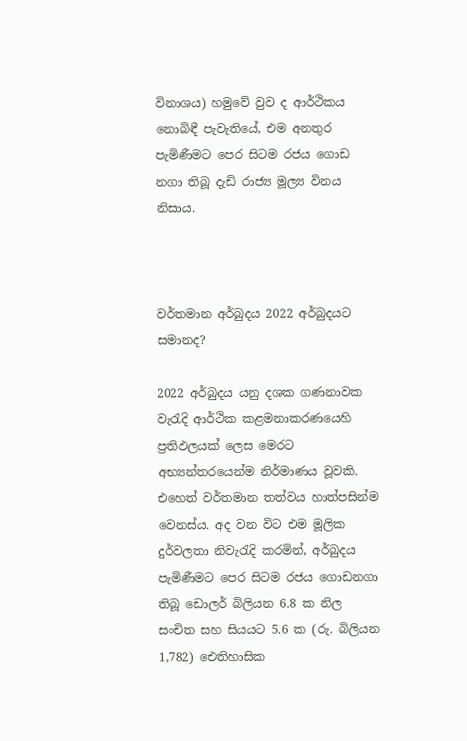විනාශය) හමුවේ වුව ද ආර්ථිකය නොබිඳී පැවැතියේ, එම අනතුර පැමිණීමට පෙර සිටම රජය ගොඩ නගා තිබූ දැඩි රාජ්‍ය මූල්‍ය විනය නිසාය.



වර්තමාන අර්බුදය 2022 අර්බුදයට සමානද?

2022 අර්බුදය යනු දශක ගණනාවක වැරැදි ආර්ථික කළමනාකරණයෙහි ප්‍රතිඵලයක් ලෙස මෙරට අභ්‍යන්තරයෙන්ම නිර්මාණය වූවකි. එහෙත් වර්තමාන තත්වය හාත්පසින්ම වෙනස්ය. අද වන විට එම මූලික දුර්වලතා නිවැරැදි කරමින්, අර්බුදය පැමිණීමට පෙර සිටම රජය ගොඩනගා තිබූ ඩොලර් බිලියන 6.8 ක නිල සංචිත සහ සියයට 5.6 ක (රු. බිලියන 1,782) ඓතිහාසික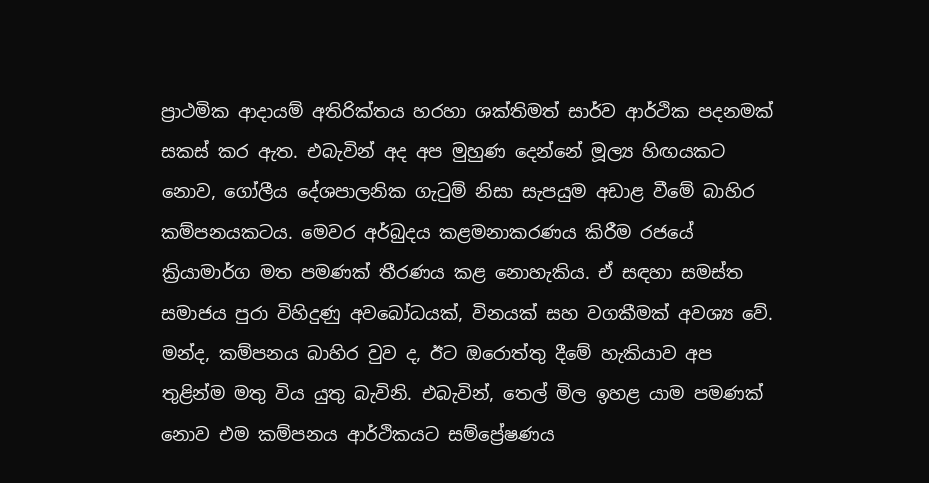ප්‍රාථමික ආදායම් අතිරික්තය හරහා ශක්තිමත් සාර්ව ආර්ථික පදනමක් සකස් කර ඇත. එබැවින් අද අප මුහුණ දෙන්නේ මූල්‍ය හිඟයකට නොව, ගෝලීය දේශපාලනික ගැටුම් නිසා සැපයුම අඩාළ වීමේ බාහිර කම්පනයකටය. මෙවර අර්බුදය කළමනාකරණය කිරීම රජයේ ක්‍රියාමාර්ග මත පමණක් තීරණය කළ නොහැකිය. ඒ සඳහා සමස්ත සමාජය පුරා විහිදුණු අවබෝධයක්, විනයක් සහ වගකීමක් අවශ්‍ය වේ. මන්ද, කම්පනය බාහිර වුව ද, ඊට ඔරොත්තු දීමේ හැකියාව අප තුළින්ම මතු විය යුතු බැවිනි. එබැවින්, තෙල් මිල ඉහළ යාම පමණක් නොව එම කම්පනය ආර්ථිකයට සම්ප්‍රේෂණය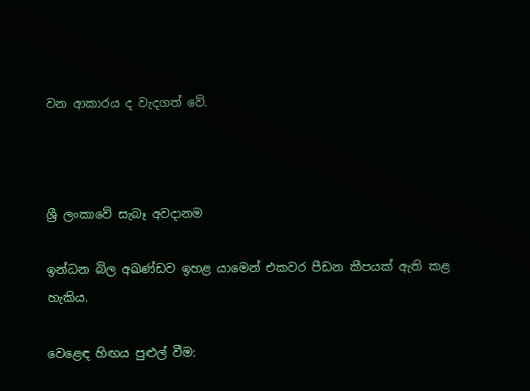වන ආකාරය ද වැදගත් වේ.



ශ්‍රී ලංකාවේ සැබෑ අවදානම

ඉන්ධන බිල අඛණ්ඩව ඉහළ යාමෙන් එකවර පීඩන කීපයක් ඇති කළ හැකිය.

වෙළෙඳ හිඟය පුළුල් වීම: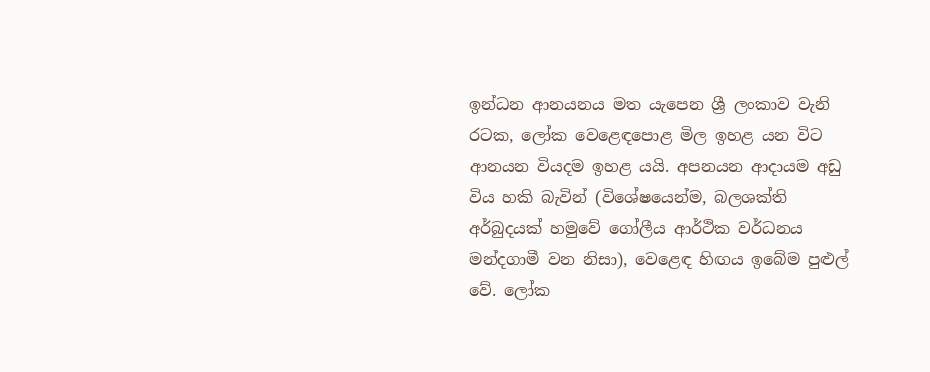ඉන්ධන ආනයනය මත යැපෙන ශ්‍රී ලංකාව වැනි රටක, ලෝක වෙළෙඳපොළ මිල ඉහළ යන විට ආනයන වියදම ඉහළ යයි. අපනයන ආදායම අඩු විය හකි බැවින් (විශේෂයෙන්ම, බලශක්ති අර්බුදයක් හමුවේ ගෝලීය ආර්ථික වර්ධනය මන්දගාමී වන නිසා), වෙළෙඳ හිඟය ඉබේම පුළුල් වේ. ලෝක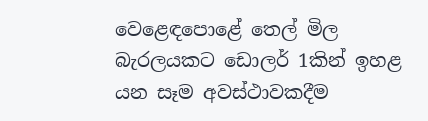වෙළෙඳපොළේ තෙල් මිල බැරලයකට ඩොලර් 1කින් ඉහළ යන සෑම අවස්ථාවකදීම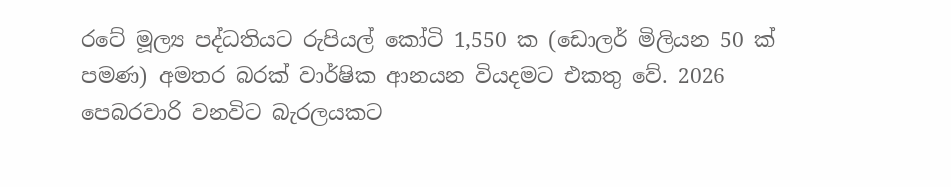රටේ මූල්‍ය පද්ධතියට රුපියල් කෝටි 1,550 ක (ඩොලර් මිලියන 50 ක් පමණ) අමතර බරක් වාර්ෂික ආනයන වියදමට එකතු වේ. 2026 පෙබරවාරි වනවිට බැරලයකට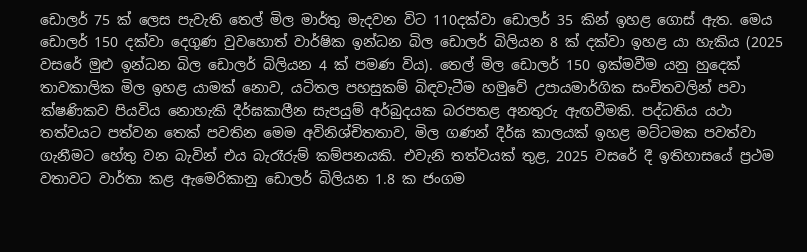ඩොලර් 75 ක් ලෙස පැවැති තෙල් මිල මාර්තු මැදවන විට 110දක්වා ඩොලර් 35 කින් ඉහළ ගොස් ඇත. මෙය ඩොලර් 150 දක්වා දෙගුණ වුවහොත් වාර්ෂික ඉන්ධන බිල ඩොලර් බිලියන 8 ක් දක්වා ඉහළ යා හැකිය (2025 වසරේ මුළු ඉන්ධන බිල ඩොලර් බිලියන 4 ක් පමණ විය). තෙල් මිල ඩොලර් 150 ඉක්මවීම යනු හුදෙක් තාවකාලික මිල ඉහළ යාමක් නොව, යටිතල පහසුකම් බිඳවැටීම හමුවේ උපායමාර්ගික සංචිතවලින් පවා ක්ෂණිකව පියවිය නොහැකි දීර්ඝකාලීන සැපයුම් අර්බුදයක බරපතළ අනතුරු ඇඟවීමකි. පද්ධතිය යථා තත්වයට පත්වන තෙක් පවතින මෙම අවිනිශ්චිතතාව, මිල ගණන් දීර්ඝ කාලයක් ඉහළ මට්ටමක පවත්වා ගැනීමට හේතු වන බැවින් එය බැරෑරුම් කම්පනයකි. එවැනි තත්වයක් තුළ, 2025 වසරේ දී ඉතිහාසයේ ප්‍රථම වතාවට වාර්තා කළ ඇමෙරිකානු ඩොලර් බිලියන 1.8 ක ජංගම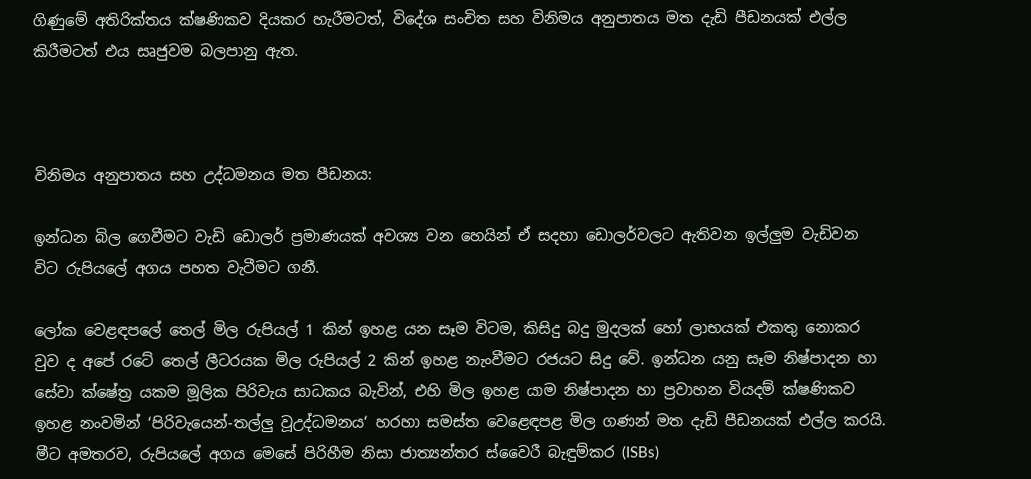ගිණුමේ අතිරික්තය ක්ෂණිකව දියකර හැරීමටත්, විදේශ සංචිත සහ විනිමය අනුපාතය මත දැඩි පීඩනයක් එල්ල කිරීමටත් එය සෘජුවම බලපානු ඇත.



විනිමය අනුපාතය සහ උද්ධමනය මත පීඩනය:

ඉන්ධන බිල ගෙවීමට වැඩි ඩොලර් ප්‍රමාණයක් අවශ්‍ය වන හෙයින් ඒ සදහා ඩොලර්වලට ඇතිවන ඉල්ලු‍ම වැඩිවන විට රුපියලේ අගය පහත වැටීමට ගනී.

ලෝක වෙළඳපලේ තෙල් මිල රුපියල් 1 කින් ඉහළ යන සෑම විටම, කිසිදු බදු මුදලක් හෝ ලාභයක් එකතු නොකර වුව ද අපේ රටේ තෙල් ලීටරයක මිල රුපියල් 2 කින් ඉහළ නැංවීමට රජයට සිදු වේ. ඉන්ධන යනු සෑම නිෂ්පාදන හා සේවා ක්ෂේත්‍ර යකම මූලික පිරිවැය සාධකය බැවින්, එහි මිල ඉහළ යාම නිෂ්පාදන හා ප්‍රවාහන වියදම් ක්ෂණිකව ඉහළ නංවමින් ‘පිරිවැයෙන්-තල්ලු‍ වූඋද්ධමනය‘ හරහා සමස්ත වෙළෙඳපළ මිල ගණන් මත දැඩි පීඩනයක් එල්ල කරයි. මීට අමතරව, රුපියලේ අගය මෙසේ පිරිහීම නිසා ජාත්‍යන්තර ස්වෛරී බැඳුම්කර (ISBs)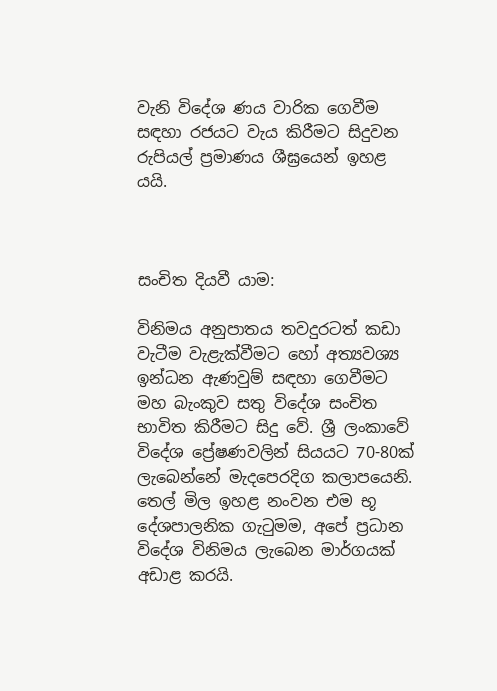වැනි විදේශ ණය වාරික ගෙවීම සඳහා රජයට වැය කිරීමට සිදුවන රුපියල් ප්‍රමාණය ශීඝ්‍රයෙන් ඉහළ යයි.



සංචිත දියවී යාම:

විනිමය අනුපාතය තවදුරටත් කඩා වැටීම වැළැක්වීමට හෝ අත්‍යවශ්‍ය ඉන්ධන ඇණවුම් සඳහා ගෙවීමට මහ බැංකුව සතු විදේශ සංචිත භාවිත කිරීමට සිදු වේ. ශ්‍රී ලංකාවේ විදේශ ප්‍රේෂණවලින් සියයට 70-80ක් ලැබෙන්නේ මැදපෙරදිග කලාපයෙනි. තෙල් මිල ඉහළ නංවන එම භූ දේශපාලනික ගැටුමම, අපේ ප්‍රධාන විදේශ විනිමය ලැබෙන මාර්ගයක් අඩාළ කරයි.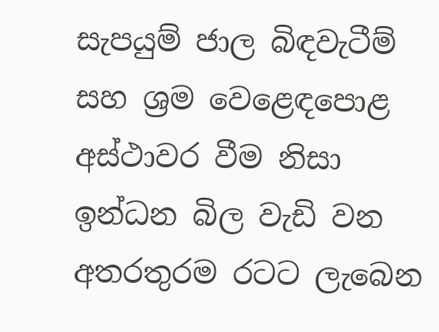සැපයුම් ජාල බිඳවැටීම් සහ ශ්‍රම වෙළෙඳපොළ අස්ථාවර වීම නිසා ඉන්ධන බිල වැඩි වන අතරතුරම රටට ලැබෙන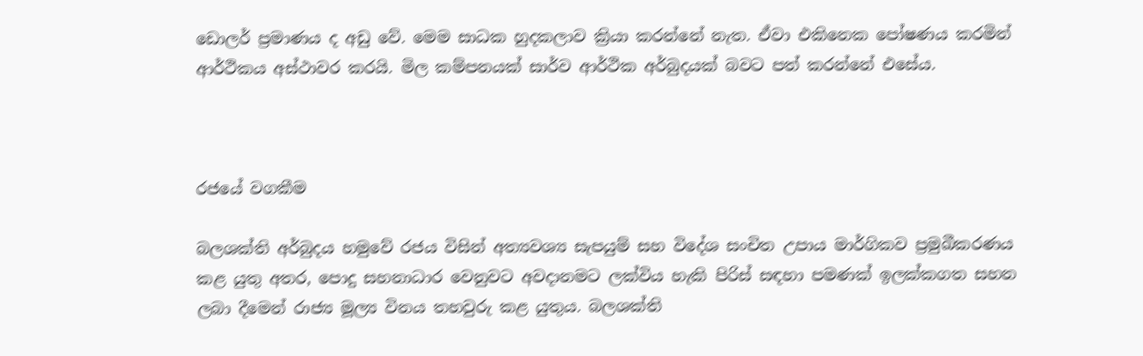ඩොලර් ප්‍රමාණය ද අඩු වේ. මෙම සාධක හුදකලාව ක්‍රියා කරන්නේ නැත. ඒවා එකිනෙක පෝෂණය කරමින් ආර්ථිකය අස්ථාවර කරයි. මිල කම්පනයක් සාර්ව ආර්ථික අර්බුදයක් බවට පත් කරන්නේ එසේය.



රජයේ වගකීම

බලශක්ති අර්බුදය හමුවේ රජය විසින් අත්‍යවශ්‍ය සැපයුම් සහ විදේශ සංචිත උපාය මාර්ගිකව ප්‍රමුඛීකරණය කළ යුතු අතර, පොදු සහනාධාර වෙනුවට අවදානමට ලක්විය හැකි පිරිස් සඳහා පමණක් ඉලක්කගත සහන ලබා දීමෙන් රාජ්‍ය මූල්‍ය විනය තහවුරු කළ යුතුය. බලශක්ති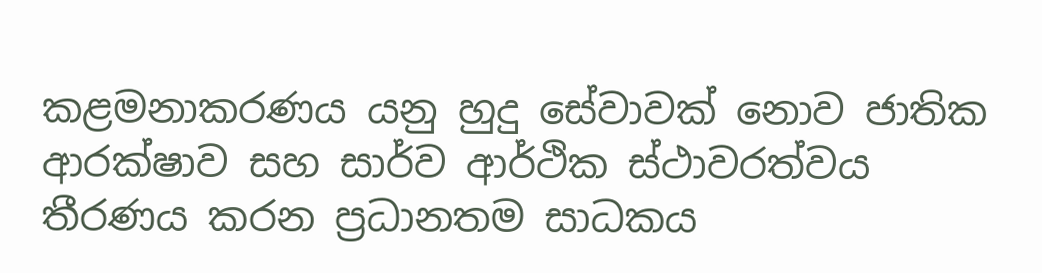කළමනාකරණය යනු හුදු සේවාවක් නොව ජාතික ආරක්ෂාව සහ සාර්ව ආර්ථික ස්ථාවරත්වය තීරණය කරන ප්‍රධානතම සාධකය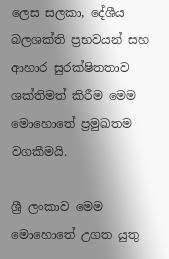ලෙස සලකා, දේශීය බලශක්ති ප්‍රභවයන් සහ ආහාර සුරක්ෂිතතාව ශක්තිමත් කිරීම මෙම මොහොතේ ප්‍රමුඛතම වගකීමයි.

ශ්‍රී ලංකාව මෙම මොහොතේ උගත යුතු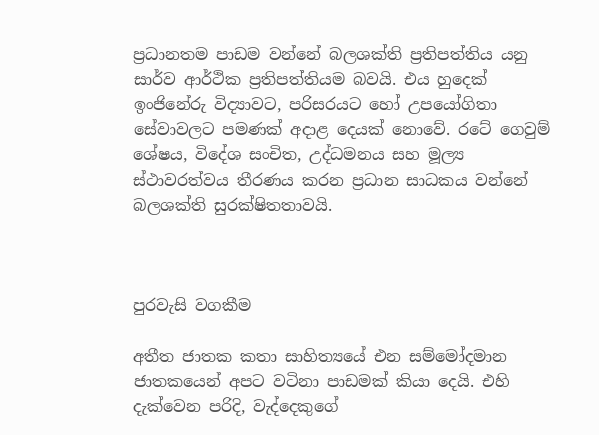ප්‍රධානතම පාඩම වන්නේ බලශක්ති ප්‍රතිපත්තිය යනු සාර්ව ආර්ථික ප්‍රතිපත්තියම බවයි. එය හුදෙක් ඉංජිනේරු විද්‍යාවට, පරිසරයට හෝ උපයෝගිතා සේවාවලට පමණක් අදාළ දෙයක් නොවේ. රටේ ගෙවුම් ශේෂය, විදේශ සංචිත, උද්ධමනය සහ මූල්‍ය ස්ථාවරත්වය තීරණය කරන ප්‍රධාන සාධකය වන්නේ බලශක්ති සුරක්ෂිතතාවයි.



පුරවැසි වගකීම

අතීත ජාතක කතා සාහිත්‍යයේ එන සම්මෝදමාන ජාතකයෙන් අපට වටිනා පාඩමක් කියා දෙයි. එහි දැක්වෙන පරිදි, වැද්දෙකුගේ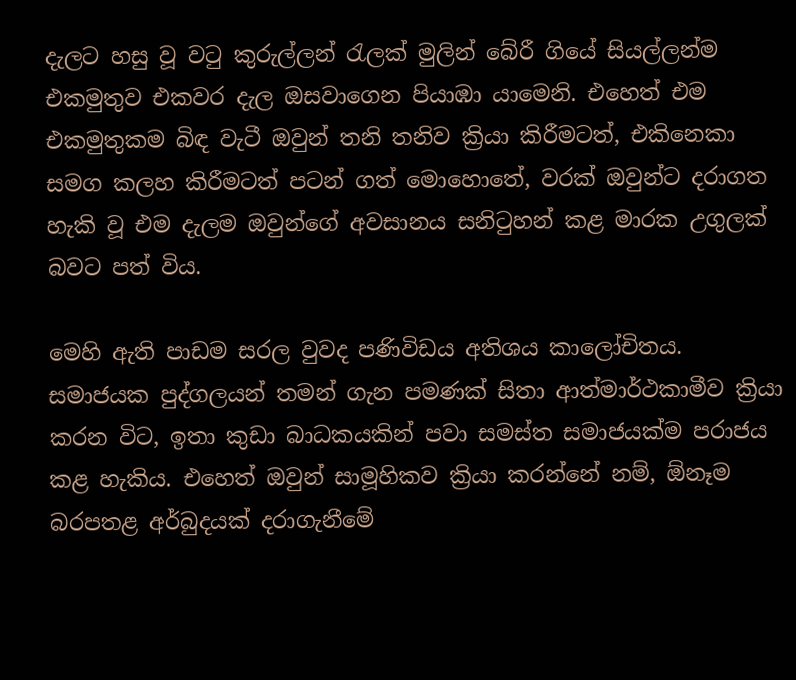දැලට හසු වූ වටු කුරුල්ලන් රැලක් මුලින් බේරී ගියේ සියල්ලන්ම එකමුතුව එකවර දැල ඔසවාගෙන පියාඹා යාමෙනි. එහෙත් එම එකමුතුකම බිඳ වැටී ඔවුන් තනි තනිව ක්‍රියා කිරීමටත්, එකිනෙකා සමග කලහ කිරීමටත් පටන් ගත් මොහොතේ, වරක් ඔවුන්ට දරාගත හැකි වූ එම දැලම ඔවුන්ගේ අවසානය සනිටුහන් කළ මාරක උගුලක් බවට පත් විය.

මෙහි ඇති පාඩම සරල වුවද පණිවිඩය අතිශය කාලෝචිතය. සමාජයක පුද්ගලයන් තමන් ගැන පමණක් සිතා ආත්මාර්ථකාමීව ක්‍රියා කරන විට, ඉතා කුඩා බාධකයකින් පවා සමස්ත සමාජයක්ම පරාජය කළ හැකිය. එහෙත් ඔවුන් සාමූහිකව ක්‍රියා කරන්නේ නම්, ඕනෑම බරපතළ අර්බුදයක් දරාගැනීමේ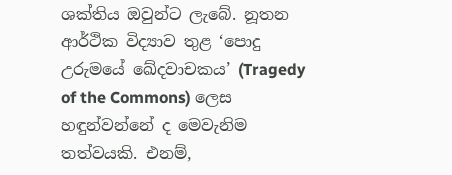ශක්තිය ඔවුන්ට ලැබේ. නූතන ආර්ථික විද්‍යාව තුළ ‘පොදු උරුමයේ ඛේදවාචකය’ (Tragedy of the Commons) ලෙස හඳුන්වන්නේ ද මෙවැනිම තත්වයකි. එනම්,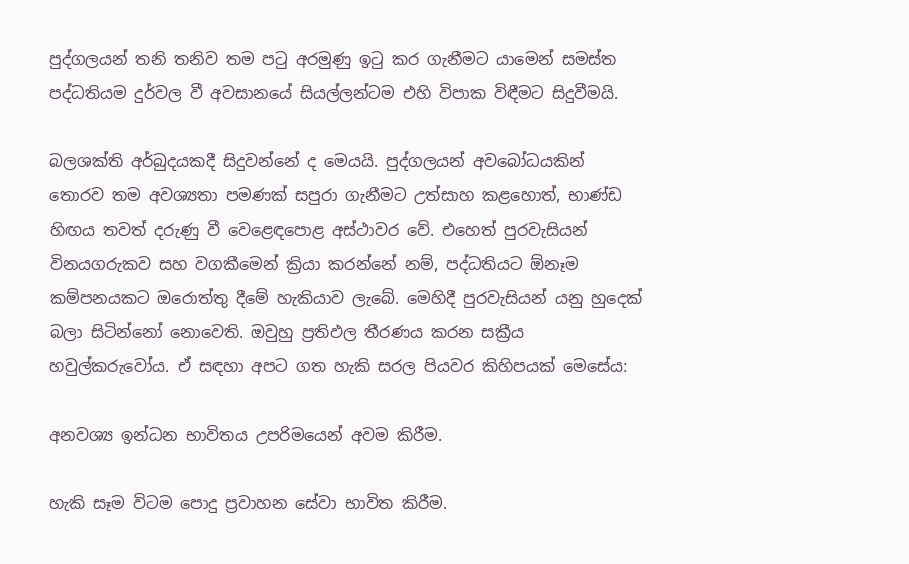පුද්ගලයන් තනි තනිව තම පටු අරමුණු ඉටු කර ගැනීමට යාමෙන් සමස්ත පද්ධතියම දුර්වල වී අවසානයේ සියල්ලන්ටම එහි විපාක විඳීමට සිදුවීමයි.

බලශක්ති අර්බුදයකදී සිදුවන්නේ ද මෙයයි. පුද්ගලයන් අවබෝධයකින් තොරව තම අවශ්‍යතා පමණක් සපුරා ගැනීමට උත්සාහ කළහොත්, භාණ්ඩ හිඟය තවත් දරුණු වී වෙළෙඳපොළ අස්ථාවර වේ. එහෙත් පුරවැසියන් විනයගරුකව සහ වගකීමෙන් ක්‍රියා කරන්නේ නම්, පද්ධතියට ඕනෑම කම්පනයකට ඔරොත්තු දීමේ හැකියාව ලැබේ. මෙහිදී පුරවැසියන් යනු හුදෙක් බලා සිටින්නෝ නොවෙති. ඔවුහු ප්‍රතිඵල තීරණය කරන සක්‍රීය හවුල්කරුවෝය. ඒ සඳහා අපට ගත හැකි සරල පියවර කිහිපයක් මෙසේය:

අනවශ්‍ය ඉන්ධන භාවිතය උපරිමයෙන් අවම කිරීම.

හැකි සෑම විටම පොදු ප්‍රවාහන සේවා භාවිත කිරීම.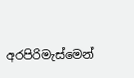අරපිරිමැස්මෙන්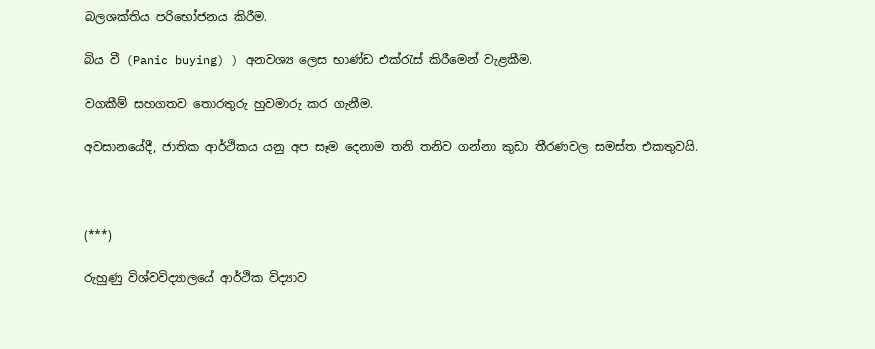බලශක්තිය පරිභෝජනය කිරීම.

බිය වී (Panic buying) ) අනවශ්‍ය ලෙස භාණ්ඩ එක්රැස් කිරීමෙන් වැළකීම.

වගකීම් සහගතව තොරතුරු හුවමාරු කර ගැනීම.

අවසානයේදී, ජාතික ආර්ථිකය යනු අප සෑම දෙනාම තනි තනිව ගන්නා කුඩා තීරණවල සමස්ත එකතුවයි.



(***)

රුහුණු විශ්වවිද්‍යාලයේ ආර්ථික විද්‍යාව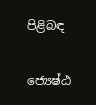පිළිබඳ

ජ්‍යෙෂ්ඨ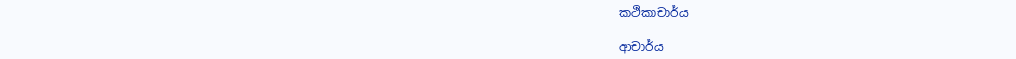කථිකාචාර්ය

ආචාර්ය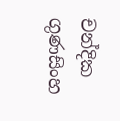චන්දික ගුණසිංහ